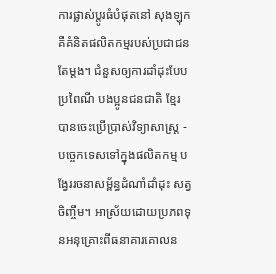ការផ្លាស់ប្តូរធំបំផុតនៅ សុងឡុក គឺគំនិតផលិតកម្មរបស់ប្រជាជនតែម្តង។ ជំនួសឲ្យការដាំដុះបែបប្រពៃណី បងប្អូនជនជាតិ ខ្មែរ បានចេះប្រើប្រាស់វិទ្យាសាស្ត្រ - បច្ចេកទេសទៅក្នុងផលិតកម្ម បង្វែររចនាសម្ព័ន្ធដំណាំដាំដុះ សត្វចិញ្ចឹម។ អាស្រ័យដោយប្រភពទុនអនុគ្រោះពីធនាគារគោលន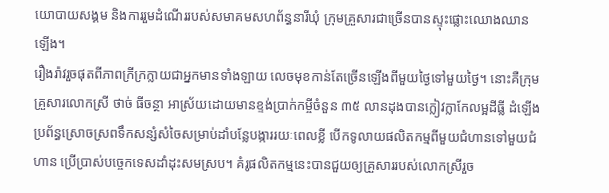យោបាយសង្គម និងការរួមដំណើររបស់សមាគមសហព័ន្ធនារីឃុំ ក្រុមគ្រួសារជាច្រើនបានស្ទុះផ្លោះឈោងឈានឡើង។
រឿងរ៉ាវរួចផុតពីភាពក្រីក្រក្លាយជាអ្នកមានទាំងឡាយ លេចមុខកាន់តែច្រើនឡើងពីមួយថ្ងៃទៅមួយថ្ងៃ។ នោះគឺក្រុមគ្រួសារលោកស្រី ថាច់ ធីចន្ថា អាស្រ័យដោយមានខ្ទង់ប្រាក់កម្ចីចំនួន ៣៥ លានដុងបានក្លៀវក្លាកែលម្អដីធ្លី ដំឡើងប្រព័ន្ធស្រោចស្រពទឹកសន្សំសំចៃសម្រាប់ដាំបន្លែបង្ការរយៈពេលខ្លី បើកទូលាយផលិតកម្មពីមួយជំហានទៅមួយជំហាន ប្រើប្រាស់បច្ចេកទេសដាំដុះសមស្រប។ គំរូផលិតកម្មនេះបានជួយឲ្យគ្រួសាររបស់លោកស្រីរួច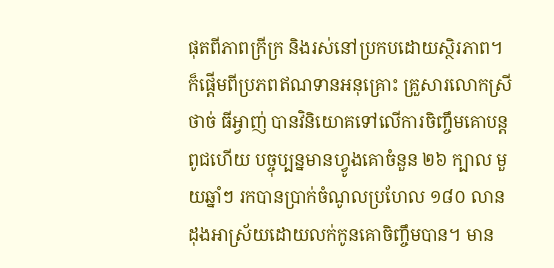ផុតពីភាពក្រីក្រ និងរស់នៅប្រកបដោយស្ថិរភាព។
ក៏ផ្តើមពីប្រភពឥណទានអនុគ្រោះ គ្រួសារលោកស្រី ថាច់ ធីអ្វាញ់ បានវិនិយោគទៅលើការចិញ្ចឹមគោបន្តពូជហើយ បច្ចុប្បន្នមានហ្វូងគោចំនួន ២៦ ក្បាល មួយឆ្នាំៗ រកបានប្រាក់ចំណូលប្រហែល ១៨០ លានដុងអាស្រ័យដោយលក់កូនគោចិញ្ចឹមបាន។ មាន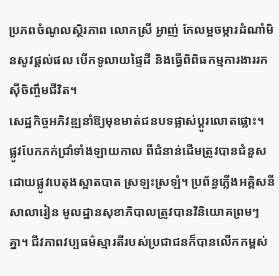ប្រភពចំណូលស្ថិរភាព លោកស្រី អ្វាញ់ កែលម្អចម្ការដំណាំមិនសូវផ្ដល់ផល បើកទូលាយផ្ទៃដី និងធ្វើពិពិធកម្មការងាររកស៊ីចិញ្ចឹមជីវិត។
សេដ្ឋកិច្ចអភិវឌ្ឍនាំឱ្យមុខមាត់ជនបទផ្លាស់ប្តូរលោតផ្លោះ។ ផ្លូវបែកភក់ជ្រាំទាំងឡាយកាល ពីជំនាន់ដើមត្រូវបានជំនួសដោយផ្លូវបេតុងស្អាតបាត ស្រឡះស្រឡំ។ ប្រព័ន្ធភ្លើងអគ្គិសនី សាលារៀន មូលដ្ឋានសុខាភិបាលត្រូវបានវិនិយោគព្រមៗ គ្នា។ ជីវភាពវប្បធម៌ស្មារតីរបស់ប្រជាជនក៏បានលើកកម្ពស់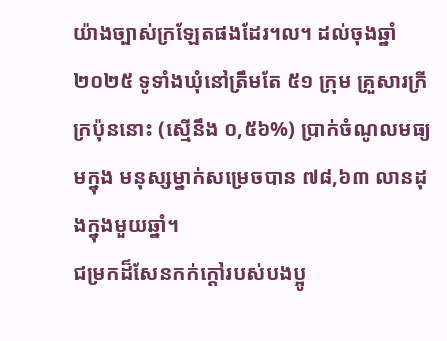យ៉ាងច្បាស់ក្រឡែតផងដែរ។ល។ ដល់ចុងឆ្នាំ ២០២៥ ទូទាំងឃុំនៅត្រឹមតែ ៥១ ក្រុម គ្រួសារក្រីក្រប៉ុននោះ (ស្មើនឹង ០,៥៦%) ប្រាក់ចំណូលមធ្យមក្នុង មនុស្សម្នាក់សម្រេចបាន ៧៨,៦៣ លានដុងក្នុងមួយឆ្នាំ។
ជម្រកដ៏សែនកក់ក្តៅរបស់បងប្អូ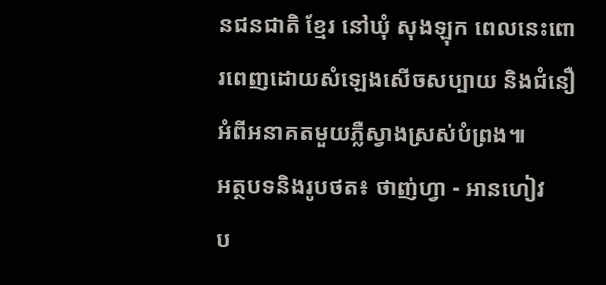នជនជាតិ ខ្មែរ នៅឃុំ សុងឡុក ពេលនេះពោរពេញដោយសំឡេងសើចសប្បាយ និងជំនឿអំពីអនាគតមួយភ្លឺស្វាងស្រស់បំព្រង៕
អត្ថបទនិងរូបថត៖ ថាញ់ហ្វា - អានហៀវ
ប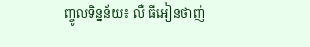ញ្ចូលទិន្នន័យ៖ លឺ ធីអៀនថាញ់